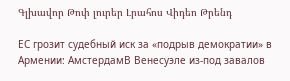Գլխավոր Թոփ լուրեր Լրահոս Վիդեո Թրենդ

ЕС грозит судебный иск за «подрыв демократии» в Армении: АмстердамВ Венесуэле из-под завалов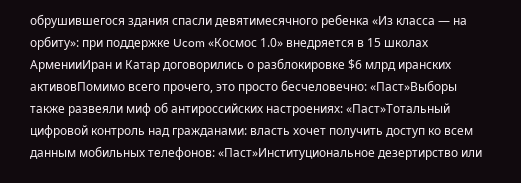обрушившегося здания спасли девятимесячного ребенка «Из класса — на орбиту»: при поддержке Ucom «Космос 1.0» внедряется в 15 школах АрменииИран и Катар договорились о разблокировке $6 млрд иранских активовПомимо всего прочего, это просто бесчеловечно: «Паст»Выборы также развеяли миф об антироссийских настроениях: «Паст»Тотальный цифровой контроль над гражданами: власть хочет получить доступ ко всем данным мобильных телефонов: «Паст»Институциональное дезертирство или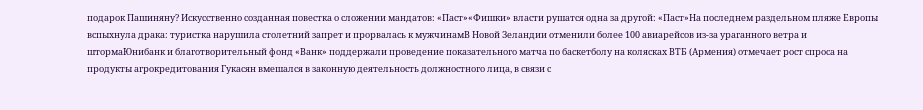подарок Пашиняну? Искусственно созданная повестка о сложении мандатов: «Паст»«Фишки» власти рушатся одна за другой: «Паст»На последнем раздельном пляже Европы вспыхнула драка: туристка нарушила столетний запрет и прорвалась к мужчинамВ Новой Зеландии отменили более 100 авиарейсов из-за ураганного ветра и штормаЮнибанк и благотворительный фонд «Ванк» поддержали проведение показательного матча по баскетболу на колясках ВТБ (Армения) отмечает рост спроса на продукты агрокредитования Гукасян вмешался в законную деятельность должностного лица, в связи с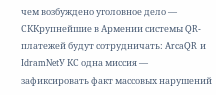чем возбуждено уголовное дело — СККрупнейшие в Армении системы QR-платежей будут сотрудничать: ArcaQR и IdramNetУ КС одна миссия — зафиксировать факт массовых нарушений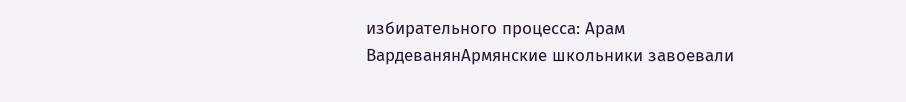избирательного процесса: Арам ВардеванянАрмянские школьники завоевали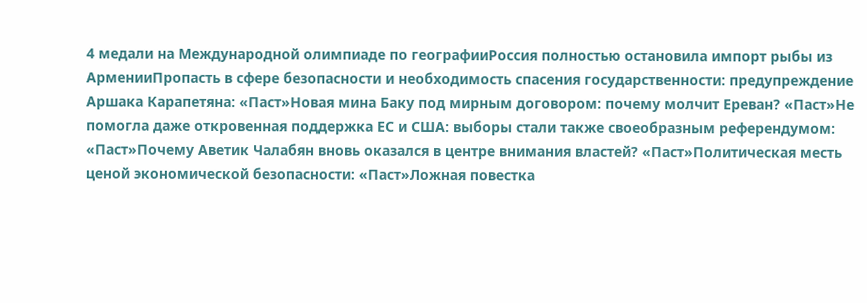4 медали на Международной олимпиаде по географииРоссия полностью остановила импорт рыбы из АрменииПропасть в сфере безопасности и необходимость спасения государственности: предупреждение Аршака Карапетяна: «Паст»Новая мина Баку под мирным договором: почему молчит Ереван? «Паст»Не помогла даже откровенная поддержка ЕС и США: выборы стали также своеобразным референдумом: «Паст»Почему Аветик Чалабян вновь оказался в центре внимания властей? «Паст»Политическая месть ценой экономической безопасности: «Паст»Ложная повестка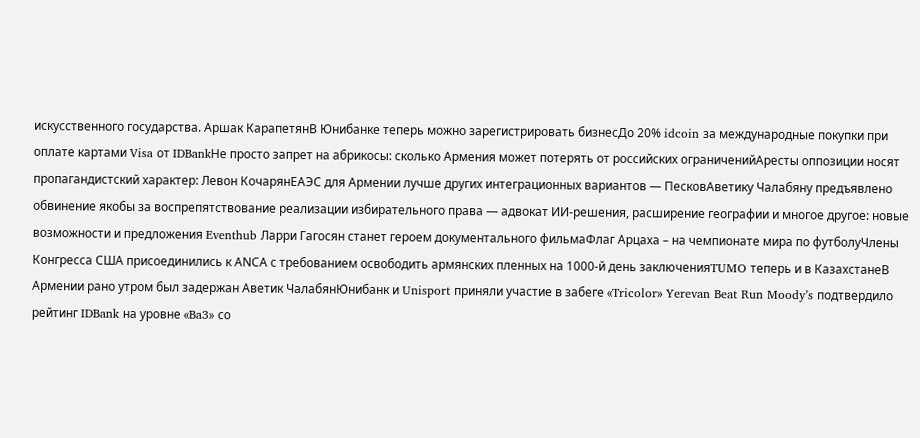искусственного государства. Аршак КарапетянВ Юнибанке теперь можно зарегистрировать бизнесДо 20% idcoin за международные покупки при оплате картами Visa от IDBankНе просто запрет на абрикосы: сколько Армения может потерять от российских ограниченийАресты оппозиции носят пропагандистский характер: Левон КочарянЕАЭС для Армении лучше других интеграционных вариантов — ПесковАветику Чалабяну предъявлено обвинение якобы за воспрепятствование реализации избирательного права — адвокат ИИ-решения, расширение географии и многое другое: новые возможности и предложения Eventhub Ларри Гагосян станет героем документального фильмаФлаг Арцаха – на чемпионате мира по футболуЧлены Конгресса США присоединились к АNCА с требованием освободить армянских пленных на 1000-й день заключенияTUMO теперь и в КазахстанеВ Армении рано утром был задержан Аветик ЧалабянЮнибанк и Unisport приняли участие в забеге «Tricolor» Yerevan Beat Run Moody’s подтвердило рейтинг IDBank на уровне «Ba3» со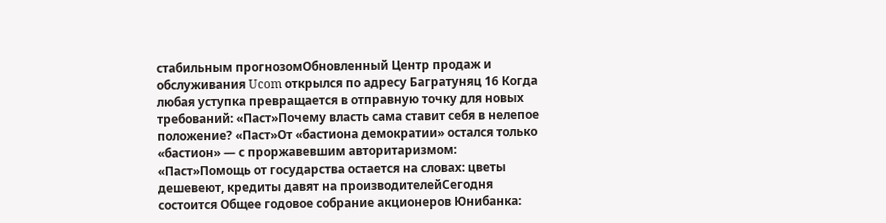стабильным прогнозомОбновленный Центр продаж и обслуживания Ucom открылся по адресу Багратуняц 16 Когда любая уступка превращается в отправную точку для новых требований: «Паст»Почему власть сама ставит себя в нелепое положение? «Паст»От «бастиона демократии» остался только «бастион» — с проржавевшим авторитаризмом: «Паст»Помощь от государства остается на словах: цветы дешевеют, кредиты давят на производителейСегодня состоится Общее годовое собрание акционеров Юнибанка: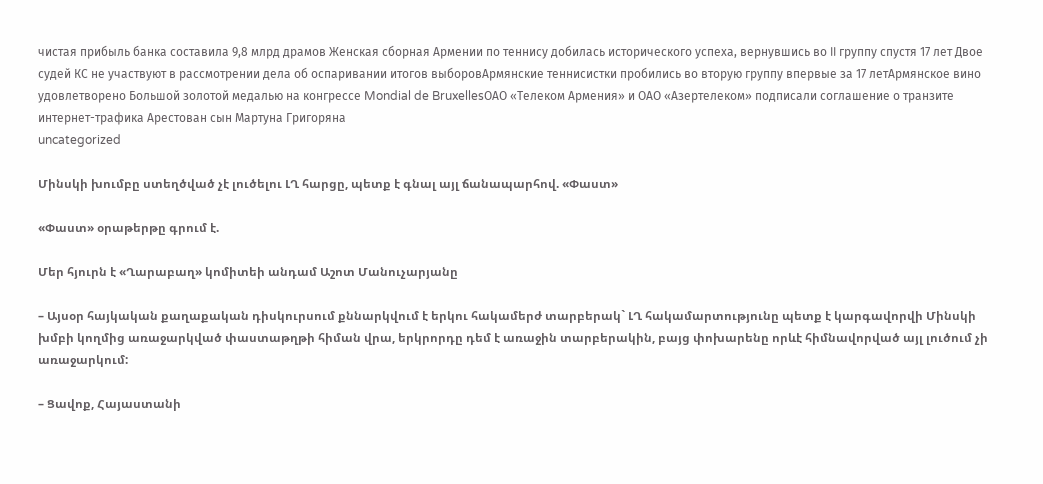чистая прибыль банка составила 9,8 млрд драмов Женская сборная Армении по теннису добилась исторического успеха, вернувшись во II группу спустя 17 лет Двое судей КС не участвуют в рассмотрении дела об оспаривании итогов выборовАрмянские теннисистки пробились во вторую группу впервые за 17 летАрмянское вино удовлетворено Большой золотой медалью на конгрессе Mondial de BruxellesОАО «Телеком Армения» и ОАО «Азертелеком» подписали соглашение о транзите интернет-трафика Арестован сын Мартуна Григоряна
uncategorized

Մինսկի խումբը ստեղծված չէ լուծելու ԼՂ հարցը, պետք է գնալ այլ ճանապարհով. «Փաստ»

«Փաստ» օրաթերթը գրում է.

Մեր հյուրն է «Ղարաբաղ» կոմիտեի անդամ Աշոտ Մանուչարյանը

– Այսօր հայկական քաղաքական դիսկուրսում քննարկվում է երկու հակամերժ տարբերակ` ԼՂ հակամարտությունը պետք է կարգավորվի Մինսկի խմբի կողմից առաջարկված փաստաթղթի հիման վրա, երկրորդը դեմ է առաջին տարբերակին, բայց փոխարենը որևէ հիմնավորված այլ լուծում չի առաջարկում:

– Ցավոք, Հայաստանի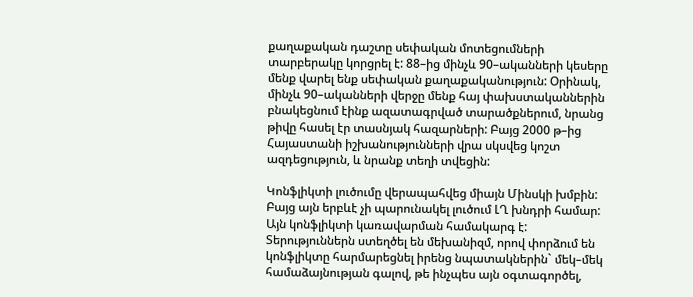քաղաքական դաշտը սեփական մոտեցումների տարբերակը կորցրել է: 88–ից մինչև 90–ականների կեսերը մենք վարել ենք սեփական քաղաքականություն: Օրինակ, մինչև 90–ականների վերջը մենք հայ փախստականներին բնակեցնում էինք ազատագրված տարածքներում, նրանց թիվը հասել էր տասնյակ հազարների: Բայց 2000 թ–ից Հայաստանի իշխանությունների վրա սկսվեց կոշտ ազդեցություն, և նրանք տեղի տվեցին:

Կոնֆլիկտի լուծումը վերապահվեց միայն Մինսկի խմբին: Բայց այն երբևէ չի պարունակել լուծում ԼՂ խնդրի համար: Այն կոնֆլիկտի կառավարման համակարգ է: Տերություններն ստեղծել են մեխանիզմ, որով փորձում են կոնֆլիկտը հարմարեցնել իրենց նպատակներին` մեկ–մեկ համաձայնության գալով, թե ինչպես այն օգտագործել,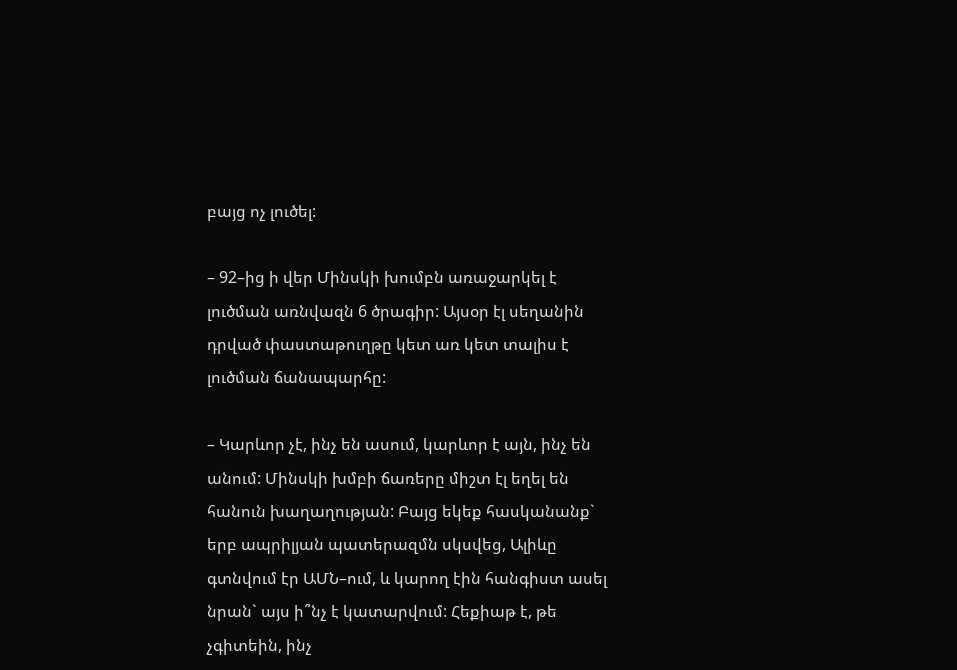բայց ոչ լուծել:

– 92–ից ի վեր Մինսկի խումբն առաջարկել է լուծման առնվազն 6 ծրագիր: Այսօր էլ սեղանին դրված փաստաթուղթը կետ առ կետ տալիս է լուծման ճանապարհը:

– Կարևոր չէ, ինչ են ասում, կարևոր է այն, ինչ են անում: Մինսկի խմբի ճառերը միշտ էլ եղել են հանուն խաղաղության: Բայց եկեք հասկանանք` երբ ապրիլյան պատերազմն սկսվեց, Ալիևը գտնվում էր ԱՄՆ–ում, և կարող էին հանգիստ ասել նրան` այս ի՞նչ է կատարվում: Հեքիաթ է, թե չգիտեին, ինչ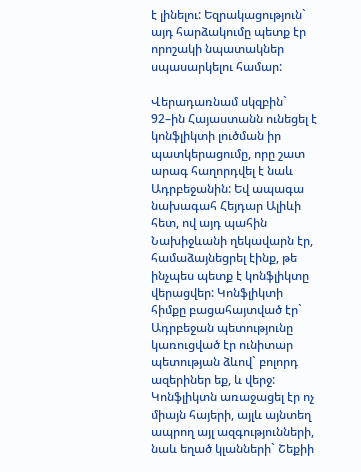է լինելու: Եզրակացություն` այդ հարձակումը պետք էր որոշակի նպատակներ սպասարկելու համար:

Վերադառնամ սկզբին` 92–ին Հայաստանն ունեցել է կոնֆլիկտի լուծման իր պատկերացումը, որը շատ արագ հաղորդվել է նաև Ադրբեջանին: Եվ ապագա նախագահ Հեյդար Ալիևի հետ, ով այդ պահին Նախիջևանի ղեկավարն էր, համաձայնեցրել էինք, թե ինչպես պետք է կոնֆլիկտը վերացվեր: Կոնֆլիկտի հիմքը բացահայտված էր` Ադրբեջան պետությունը կառուցված էր ունիտար պետության ձևով` բոլորդ ազերիներ եք, և վերջ: Կոնֆլիկտն առաջացել էր ոչ միայն հայերի, այլև այնտեղ ապրող այլ ազգությունների, նաև եղած կլանների` Շեքիի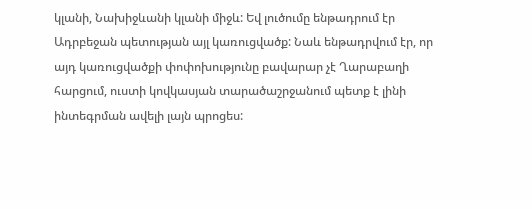կլանի, Նախիջևանի կլանի միջև: Եվ լուծումը ենթադրում էր Ադրբեջան պետության այլ կառուցվածք: Նաև ենթադրվում էր, որ այդ կառուցվածքի փոփոխությունը բավարար չէ Ղարաբաղի հարցում, ուստի կովկասյան տարածաշրջանում պետք է լինի ինտեգրման ավելի լայն պրոցես: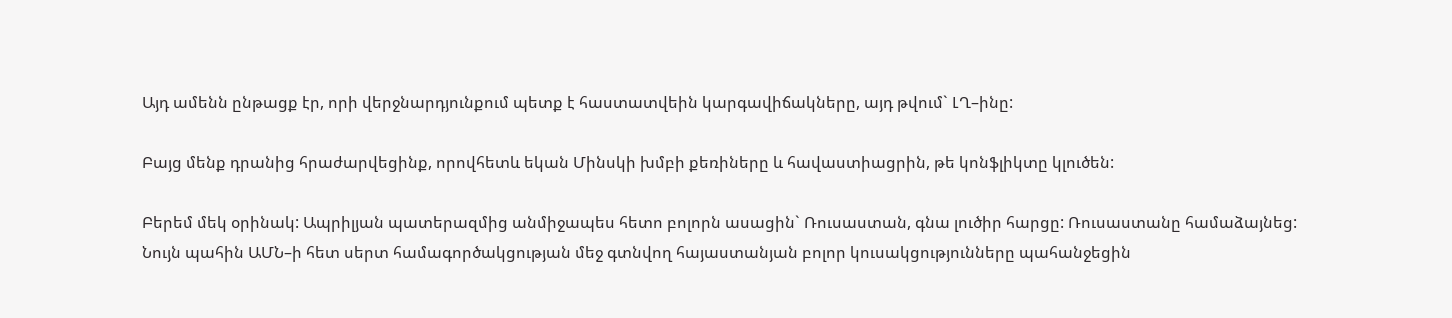Այդ ամենն ընթացք էր, որի վերջնարդյունքում պետք է հաստատվեին կարգավիճակները, այդ թվում` ԼՂ–ինը:

Բայց մենք դրանից հրաժարվեցինք, որովհետև եկան Մինսկի խմբի քեռիները և հավաստիացրին, թե կոնֆլիկտը կլուծեն:

Բերեմ մեկ օրինակ: Ապրիլյան պատերազմից անմիջապես հետո բոլորն ասացին` Ռուսաստան, գնա լուծիր հարցը: Ռուսաստանը համաձայնեց: Նույն պահին ԱՄՆ–ի հետ սերտ համագործակցության մեջ գտնվող հայաստանյան բոլոր կուսակցությունները պահանջեցին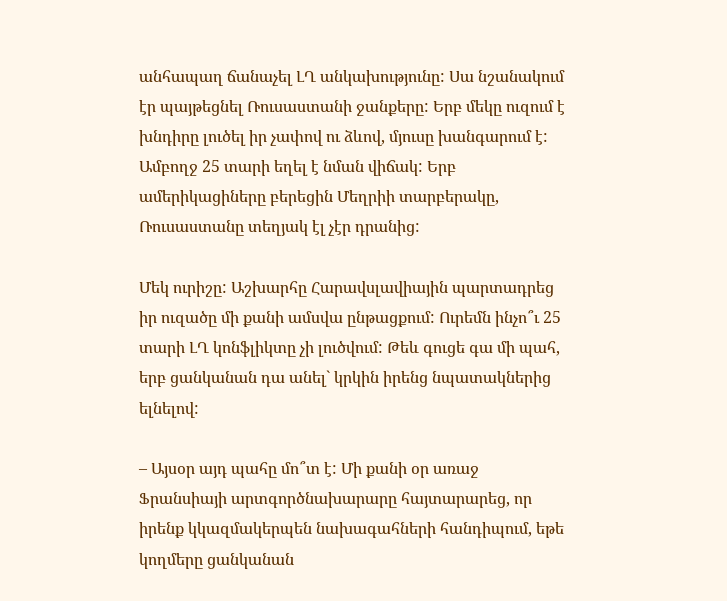անհապաղ ճանաչել ԼՂ անկախությունը: Սա նշանակում էր պայթեցնել Ռուսաստանի ջանքերը: Երբ մեկը ուզում է խնդիրը լուծել իր չափով ու ձևով, մյուսը խանգարում է: Ամբողջ 25 տարի եղել է նման վիճակ: Երբ ամերիկացիները բերեցին Մեղրիի տարբերակը, Ռուսաստանը տեղյակ էլ չէր դրանից:

Մեկ ուրիշը: Աշխարհը Հարավսլավիային պարտադրեց իր ուզածը մի քանի ամսվա ընթացքում: Ուրեմն ինչո՞ւ 25 տարի ԼՂ կոնֆլիկտը չի լուծվում: Թեև գուցե գա մի պահ, երբ ցանկանան դա անել` կրկին իրենց նպատակներից ելնելով:

– Այսօր այդ պահը մո՞տ է: Մի քանի օր առաջ Ֆրանսիայի արտգործնախարարը հայտարարեց, որ իրենք կկազմակերպեն նախագահների հանդիպում, եթե կողմերը ցանկանան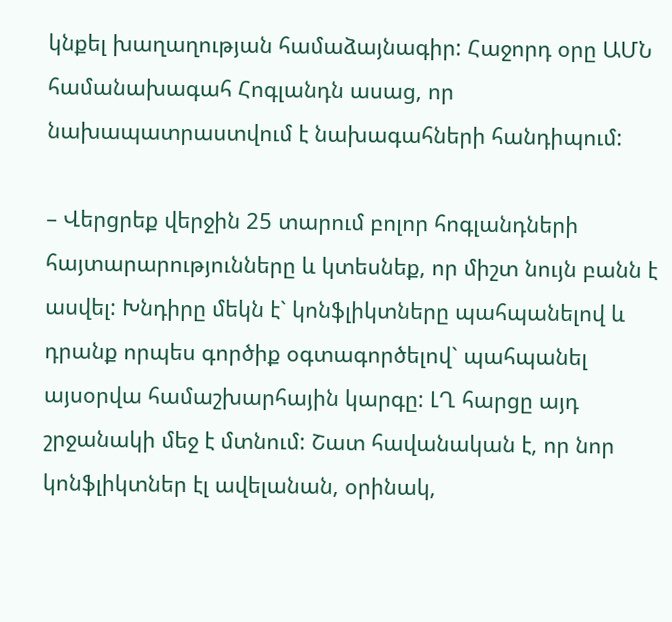կնքել խաղաղության համաձայնագիր: Հաջորդ օրը ԱՄՆ համանախագահ Հոգլանդն ասաց, որ նախապատրաստվում է նախագահների հանդիպում:

– Վերցրեք վերջին 25 տարում բոլոր հոգլանդների հայտարարությունները և կտեսնեք, որ միշտ նույն բանն է ասվել: Խնդիրը մեկն է` կոնֆլիկտները պահպանելով և դրանք որպես գործիք օգտագործելով` պահպանել այսօրվա համաշխարհային կարգը: ԼՂ հարցը այդ շրջանակի մեջ է մտնում: Շատ հավանական է, որ նոր կոնֆլիկտներ էլ ավելանան, օրինակ,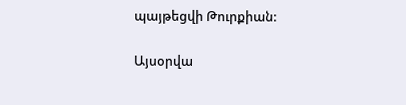պայթեցվի Թուրքիան:

Այսօրվա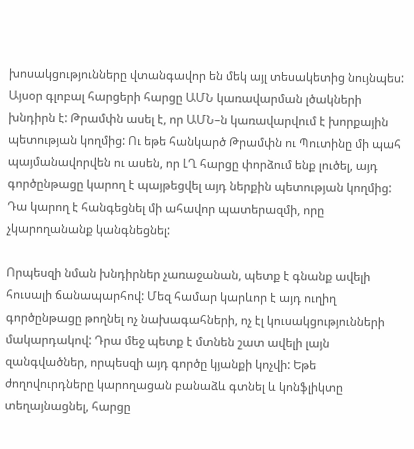խոսակցությունները վտանգավոր են մեկ այլ տեսակետից նույնպես: Այսօր գլոբալ հարցերի հարցը ԱՄՆ կառավարման լծակների խնդիրն է: Թրամփն ասել է, որ ԱՄՆ–ն կառավարվում է խորքային պետության կողմից: Ու եթե հանկարծ Թրամփն ու Պուտինը մի պահ պայմանավորվեն ու ասեն, որ ԼՂ հարցը փորձում ենք լուծել, այդ գործընթացը կարող է պայթեցվել այդ ներքին պետության կողմից: Դա կարող է հանգեցնել մի ահավոր պատերազմի, որը չկարողանանք կանգնեցնել:

Որպեսզի նման խնդիրներ չառաջանան, պետք է գնանք ավելի հուսալի ճանապարհով: Մեզ համար կարևոր է այդ ուղիղ գործընթացը թողնել ոչ նախագահների, ոչ էլ կուսակցությունների մակարդակով: Դրա մեջ պետք է մտնեն շատ ավելի լայն զանգվածներ, որպեսզի այդ գործը կյանքի կոչվի: Եթե ժողովուրդները կարողացան բանաձև գտնել և կոնֆլիկտը տեղայնացնել, հարցը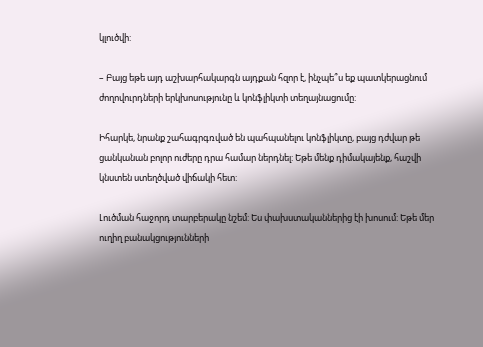կլուծվի:

– Բայց եթե այդ աշխարհակարգն այդքան հզոր է, ինչպե՞ս եք պատկերացնում ժողովուրդների երկխոսությունը և կոնֆլիկտի տեղայնացումը:

Իհարկե, նրանք շահագրգռված են պահպանելու կոնֆլիկտը, բայց դժվար թե ցանկանան բոլոր ուժերը դրա համար ներդնել: Եթե մենք դիմակայենք, հաշվի կնստեն ստեղծված վիճակի հետ:

Լուծման հաջորդ տարբերակը նշեմ: Ես փախստականներից էի խոսում: Եթե մեր ուղիղ բանակցությունների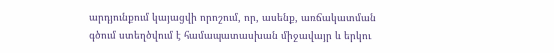արդյունքում կայացվի որոշում, որ, ասենք, առճակատման գծում ստեղծվում է համապատասխան միջավայր և երկու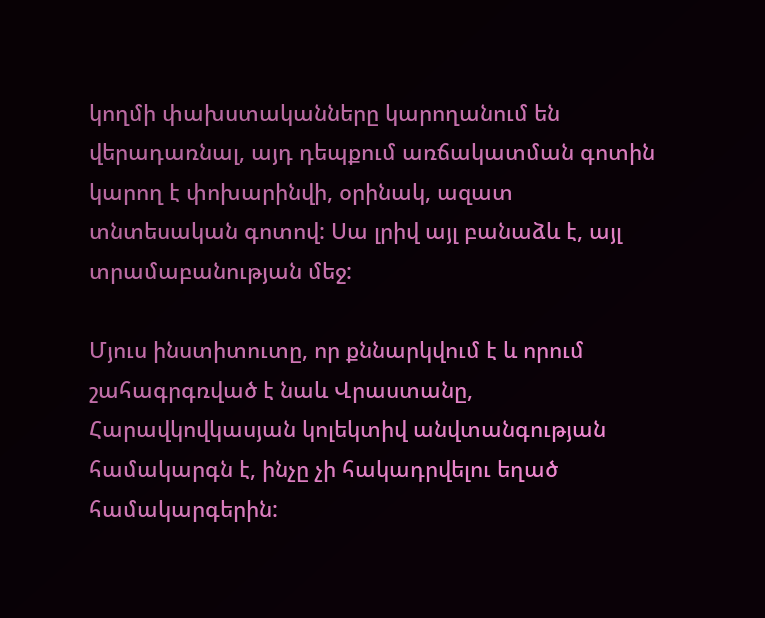կողմի փախստականները կարողանում են վերադառնալ, այդ դեպքում առճակատման գոտին կարող է փոխարինվի, օրինակ, ազատ տնտեսական գոտով: Սա լրիվ այլ բանաձև է, այլ տրամաբանության մեջ:

Մյուս ինստիտուտը, որ քննարկվում է և որում շահագրգռված է նաև Վրաստանը, Հարավկովկասյան կոլեկտիվ անվտանգության համակարգն է, ինչը չի հակադրվելու եղած համակարգերին: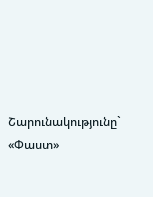Շարունակությունը` «Փաստ»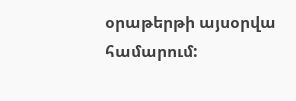օրաթերթի այսօրվա համարում: